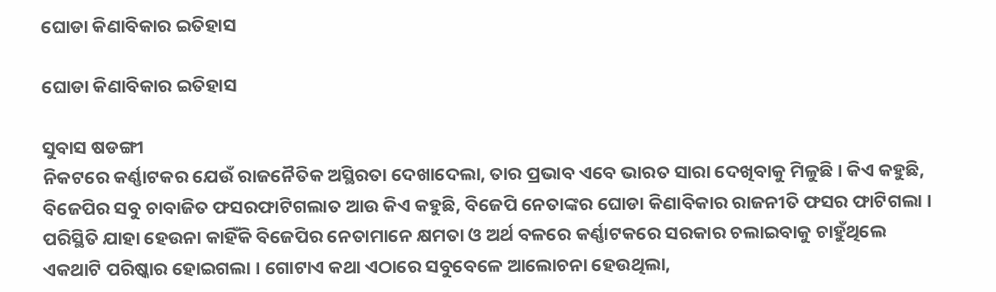ଘୋଡା କିଣାବିକାର ଇତିହାସ

ଘୋଡା କିଣାବିକାର ଇତିହାସ

ସୁବାସ ଷଡଙ୍ଗୀ
ନିକଟରେ କର୍ଣ୍ଣାଟକର ଯେଉଁ ରାଜନୈତିକ ଅସ୍ଥିରତା ଦେଖାଦେଲା, ତାର ପ୍ରଭାବ ଏବେ ଭାରତ ସାରା ଦେଖିବାକୁ ମିଳୁଛି । କିଏ କହୁଛି, ବିଜେପିର ସବୁ ଚାବାଜିତ ଫସରଫାଟିଗଲାତ ଆଉ କିଏ କହୁଛି, ବିଜେପି ନେତାଙ୍କର ଘୋଡା କିଣାବିକାର ରାଜନୀତି ଫସର ଫାଟିଗଲା । ପରିସ୍ଥିତି ଯାହା ହେଉନା କାହିଁକି ବିଜେପିର ନେତାମାନେ କ୍ଷମତା ଓ ଅର୍ଥ ବଳରେ କର୍ଣ୍ଣାଟକରେ ସରକାର ଚଲାଇବାକୁ ଚାହୁଁଥିଲେ ଏକଥାଟି ପରିଷ୍କାର ହୋଇଗଲା । ଗୋଟାଏ କଥା ଏଠାରେ ସବୁବେଳେ ଆଲୋଚନା ହେଉଥିଲା,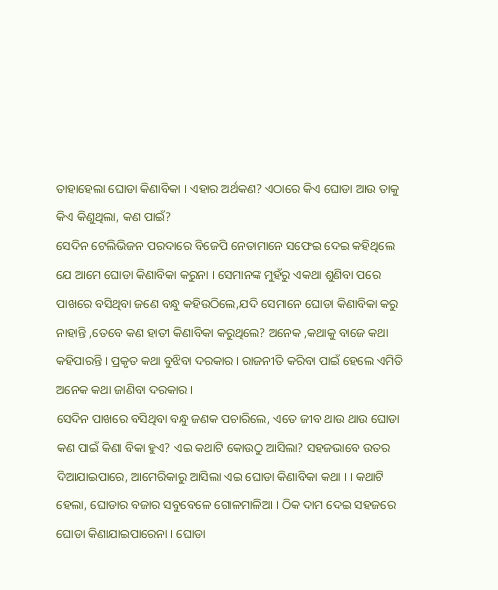ତାହାହେଲା ଘୋଡା କିଣାବିକା । ଏହାର ଅର୍ଥକଣ? ଏଠାରେ କିଏ ଘୋଡା ଆଉ ତାକୁ କିଏ କିଣୁଥିଲା, କଣ ପାଇଁ?
ସେଦିନ ଟେଲିଭିଜନ ପରଦାରେ ବିଜେପି ନେତାମାନେ ସଫେଇ ଦେଇ କହିଥିଲେ ଯେ ଆମେ ଘୋଡା କିଣାବିକା କରୁନା । ସେମାନଙ୍କ ମୁହଁରୁ ଏକଥା ଶୁଣିବା ପରେ ପାଖରେ ବସିଥିବା ଜଣେ ବନ୍ଧୁ କହିଉଠିଲେ,ଯଦି ସେମାନେ ଘୋଡା କିଣାବିକା କରୁ ନାହାନ୍ତି ,ତେବେ କଣ ହାତୀ କିଣାବିକା କରୁଥିଲେ? ଅନେକ ,କଥାକୁ ବାଜେ କଥା କହିପାରନ୍ତି । ପ୍ରକୃତ କଥା ବୁଝିବା ଦରକାର । ରାଜନୀତି କରିବା ପାଇଁ ହେଲେ ଏମିତି ଅନେକ କଥା ଜାଣିବା ଦରକାର ।
ସେଦିନ ପାଖରେ ବସିଥିବା ବନ୍ଧୁ ଜଣକ ପଚାରିଲେ, ଏତେ ଜୀବ ଥାଉ ଥାଉ ଘୋଡା କଣ ପାଇଁ କିଣା ବିକା ହୁଏ? ଏଇ କଥାଟି କୋଉଠୁ ଆସିଲା? ସହଜଭାବେ ଉତର ଦିଆଯାଇପାରେ, ଆମେରିକାରୁ ଆସିଲା ଏଇ ଘୋଡା କିଣାବିକା କଥା । । କଥାଟି ହେଲା, ଘୋଡାର ବଜାର ସବୁବେଳେ ଗୋଳମାଳିଆ । ଠିକ ଦାମ ଦେଇ ସହଜରେ ଘୋଡା କିଣାଯାଇପାରେନା । ଘୋଡା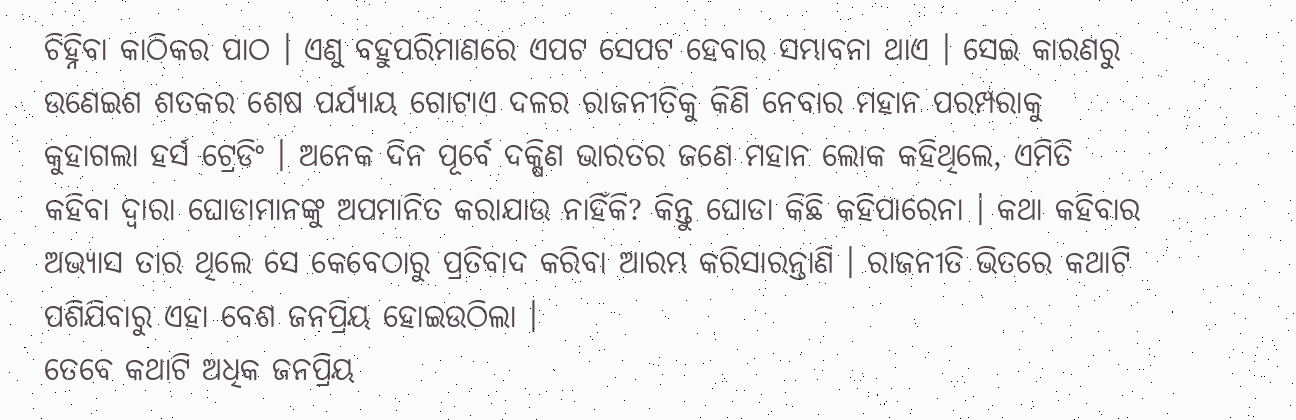ଚିହ୍ନିବା କାଠିକର ପାଠ । ଏଣୁ ବହୁପରିମାଣରେ ଏପଟ ସେପଟ ହେବାର ସମ୍ଭାବନା ଥାଏ । ସେଇ କାରଣରୁ ଉଣେଇଶ ଶତକର ଶେଷ ପର୍ଯ୍ୟାୟ ଗୋଟାଏ ଦଳର ରାଜନୀତିକୁ କିଣି ନେବାର ମହାନ ପରମ୍ପରାକୁ କୁହାଗଲା ହର୍ସ ଟ୍ରେଡିଂ । ଅନେକ ଦିନ ପୂର୍ବେ ଦକ୍ଷିଣ ଭାରତର ଜଣେ ମହାନ ଲୋକ କହିଥିଲେ, ଏମିତି କହିବା ଦ୍ୱାରା ଘୋଡାମାନଙ୍କୁ ଅପମାନିତ କରାଯାଉ ନାହିଁକି? କିନ୍ତୁ ଘୋଡା କିଛି କହିପାରେନା । କଥା କହିବାର ଅଭ୍ୟାସ ତାର ଥିଲେ ସେ କେବେଠାରୁ ପ୍ରତିବାଦ କରିବା ଆରମ୍ଭ କରିସାରନ୍ତାଣି । ରାଜନୀତି ଭିତରେ କଥାଟି ପଶିଯିବାରୁ ଏହା ବେଶ ଜନପ୍ରିୟ ହୋଇଉଠିଲା ।
ତେବେ କଥାଟି ଅଧିକ ଜନପ୍ରିୟ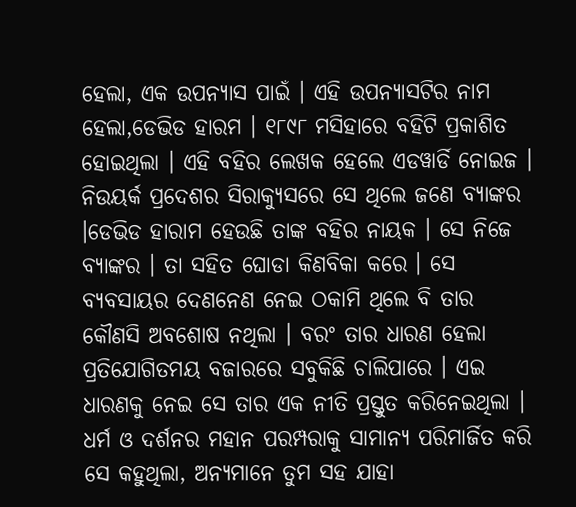ହେଲା, ଏକ ଉପନ୍ୟାସ ପାଇଁ । ଏହି ଉପନ୍ୟାସଟିର ନାମ ହେଲା,ଡେଭିଡ ହାରମ । ୧୮୯୮ ମସିହାରେ ବହିଟି ପ୍ରକାଶିତ ହୋଇଥିଲା । ଏହି ବହିର ଲେଖକ ହେଲେ ଏଡୱାର୍ଡି ନୋଇଜ । ନିଉୟର୍କ ପ୍ରଦେଶର ସିରାକ୍ୟୁସରେ ସେ ଥିଲେ ଜଣେ ବ୍ୟାଙ୍କର ।ଡେଭିଡ ହାରାମ ହେଉଛି ତାଙ୍କ ବହିର ନାୟକ । ସେ ନିଜେ ବ୍ୟାଙ୍କର । ତା ସହିତ ଘୋଡା କିଣବିକା କରେ । ସେ ବ୍ୟବସାୟର ଦେଣନେଣ ନେଇ ଠକାମି ଥିଲେ ବି ତାର କୌଣସି ଅବଶୋଷ ନଥିଲା । ବରଂ ତାର ଧାରଣ ହେଲା ପ୍ରତିଯୋଗିତମୟ ବଜାରରେ ସବୁକିଛି ଚାଲିପାରେ । ଏଇ ଧାରଣକୁ ନେଇ ସେ ତାର ଏକ ନୀତି ପ୍ରସ୍ତୁତ କରିନେଇଥିଲା । ଧର୍ମ ଓ ଦର୍ଶନର ମହାନ ପରମ୍ପରାକୁ ସାମାନ୍ୟ ପରିମାର୍ଜିତ କରି ସେ କହୁଥିଲା, ଅନ୍ୟମାନେ ତୁମ ସହ ଯାହା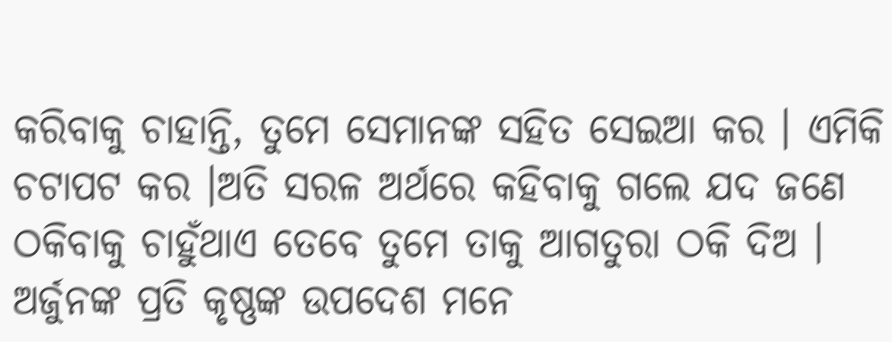କରିବାକୁ ଚାହାନ୍ତି, ତୁମେ ସେମାନଙ୍କ ସହିତ ସେଇଆ କର । ଏମିକି ଚଟାପଟ କର ।ଅତି ସରଳ ଅର୍ଥରେ କହିବାକୁ ଗଲେ ଯଦ ଜଣେ ଠକିବାକୁ ଚାହୁଁଥାଏ ତେବେ ତୁମେ ତାକୁ ଆଗତୁରା ଠକି ଦିଅ । ଅର୍ଜୁନଙ୍କ ପ୍ରତି କୃଷ୍ଣଙ୍କ ଉପଦେଶ ମନେ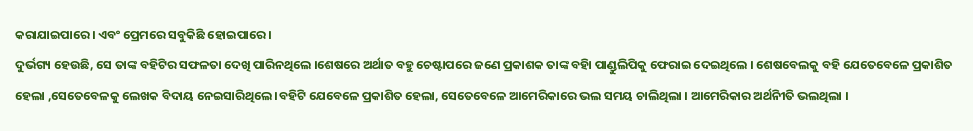କରାଯାଇପାରେ । ଏବଂ ପ୍ରେମରେ ସବୁକିଛି ହୋଇପାରେ ।
ଦୁର୍ଭଗ୍ୟ ହେଉଛି, ସେ ତାଙ୍କ ବହିଟିର ସଫଳତା ଦେଖି ପାରିନଥିଲେ ।ଶେଷରେ ଅର୍ଥାତ ବହୁ ଚେଷ୍ଟାପରେ ଜଣେ ପ୍ରକାଶକ ତାଙ୍କ ବହିା ପାଣ୍ଡୁଲିପିକୁ ଫେରାଇ ଦେଇଥିଲେ । ଶେଷବେଲକୁ ବହି ଯେତେବେଳେ ପ୍ରକାଶିତ ହେଲା ,ସେତେବେଳକୁ ଲେଖକ ବିଦାୟ ନେଇସାରିଥିଲେ ।ବହିଟି ଯେବେଳେ ପ୍ରକାଶିତ ହେଲା, ସେତେବେଳେ ଆମେରିକାରେ ଭଲ ସମୟ ଚାଲିଥିଲା । ଆମେରିକାର ଅର୍ଥନୀିତି ଭଲଥିଲା ।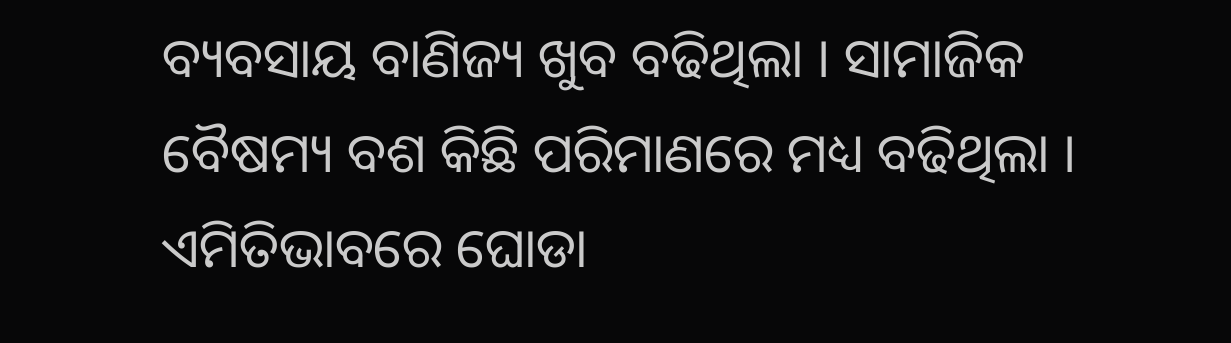ବ୍ୟବସାୟ ବାଣିଜ୍ୟ ଖୁବ ବଢିଥିଲା । ସାମାଜିକ ବୈଷମ୍ୟ ବଶ କିଛି ପରିମାଣରେ ମଧ୍ୟ ବଢିଥିଲା ।
ଏମିତିଭାବରେ ଘୋଡା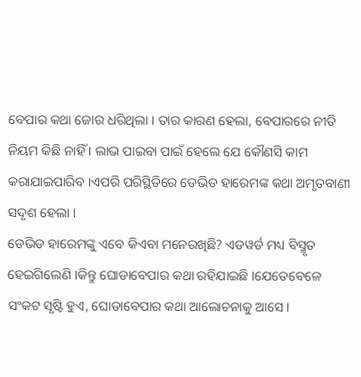ବେପାର କଥା ଜୋର ଧରିଥିଲା । ତାର କାରଣ ହେଲା, ବେପାରରେ ନୀତି ନିୟମ କିଛି ନାହିଁ । ଲାଭ ପାଇବା ପାଇଁ ହେଲେ ଯେ କୌଣସି କାମ କରାଯାଇପାରିବ ।ଏପରି ପରିସ୍ଥିତିରେ ଡେଭିଡ ହାରେମଙ୍କ କଥା ଅମୃତବାଣୀ ସଦୃଶ ହେଲା ।
ଡେଭିଡ ହାରେମଙ୍କୁ ଏବେ କିଏବା ମନେରଖିଛି? ଏଡୱର୍ଡ ମଧ୍ୟ ବିସ୍ମୃତ ହେଇିଗଲେଣି ।କିନ୍ତୁ ଘୋଡାବେପାର କଥା ରହିଯାଇଛି ।ଯେତେବେଳେ ସଂକଟ ସୃଷ୍ଟି ହୁଏ, ଘୋଡାବେପାର କଥା ଆଲୋଚନାକୁ ଆସେ ।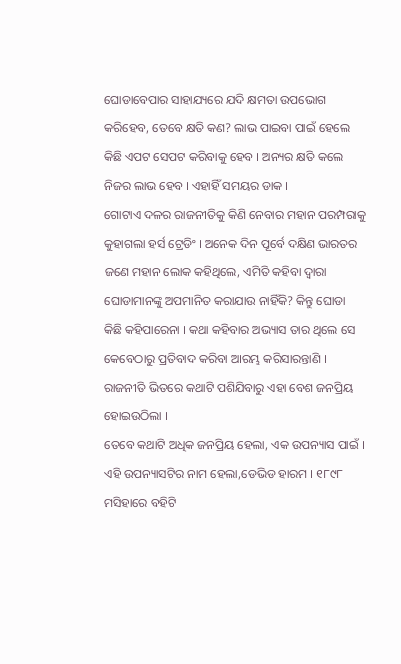ଘୋଡାବେପାର ସାହାଯ୍ୟରେ ଯଦି କ୍ଷମତା ଉପଭୋଗ କରିହେବ, ତେବେ କ୍ଷତି କଣ? ଲାଭ ପାଇବା ପାଇଁ ହେଲେ କିଛି ଏପଟ ସେପଟ କରିବାକୁ ହେବ । ଅନ୍ୟର କ୍ଷତି କଲେ ନିଜର ଲାଭ ହେବ । ଏହାହିଁ ସମୟର ଡାକ ।
ଗୋଟାଏ ଦଳର ରାଜନୀତିକୁ କିଣି ନେବାର ମହାନ ପରମ୍ପରାକୁ କୁହାଗଲା ହର୍ସ ଟ୍ରେଡିଂ । ଅନେକ ଦିନ ପୂର୍ବେ ଦକ୍ଷିଣ ଭାରତର ଜଣେ ମହାନ ଲୋକ କହିଥିଲେ, ଏମିତି କହିବା ଦ୍ୱାରା ଘୋଡାମାନଙ୍କୁ ଅପମାନିତ କରାଯାଉ ନାହିଁକି? କିନ୍ତୁ ଘୋଡା କିଛି କହିପାରେନା । କଥା କହିବାର ଅଭ୍ୟାସ ତାର ଥିଲେ ସେ କେବେଠାରୁ ପ୍ରତିବାଦ କରିବା ଆରମ୍ଭ କରିସାରନ୍ତାଣି । ରାଜନୀତି ଭିତରେ କଥାଟି ପଶିଯିବାରୁ ଏହା ବେଶ ଜନପ୍ରିୟ ହୋଇଉଠିଲା ।
ତେବେ କଥାଟି ଅଧିକ ଜନପ୍ରିୟ ହେଲା, ଏକ ଉପନ୍ୟାସ ପାଇଁ । ଏହି ଉପନ୍ୟାସଟିର ନାମ ହେଲା,ଡେଭିଡ ହାରମ । ୧୮୯୮ ମସିହାରେ ବହିଟି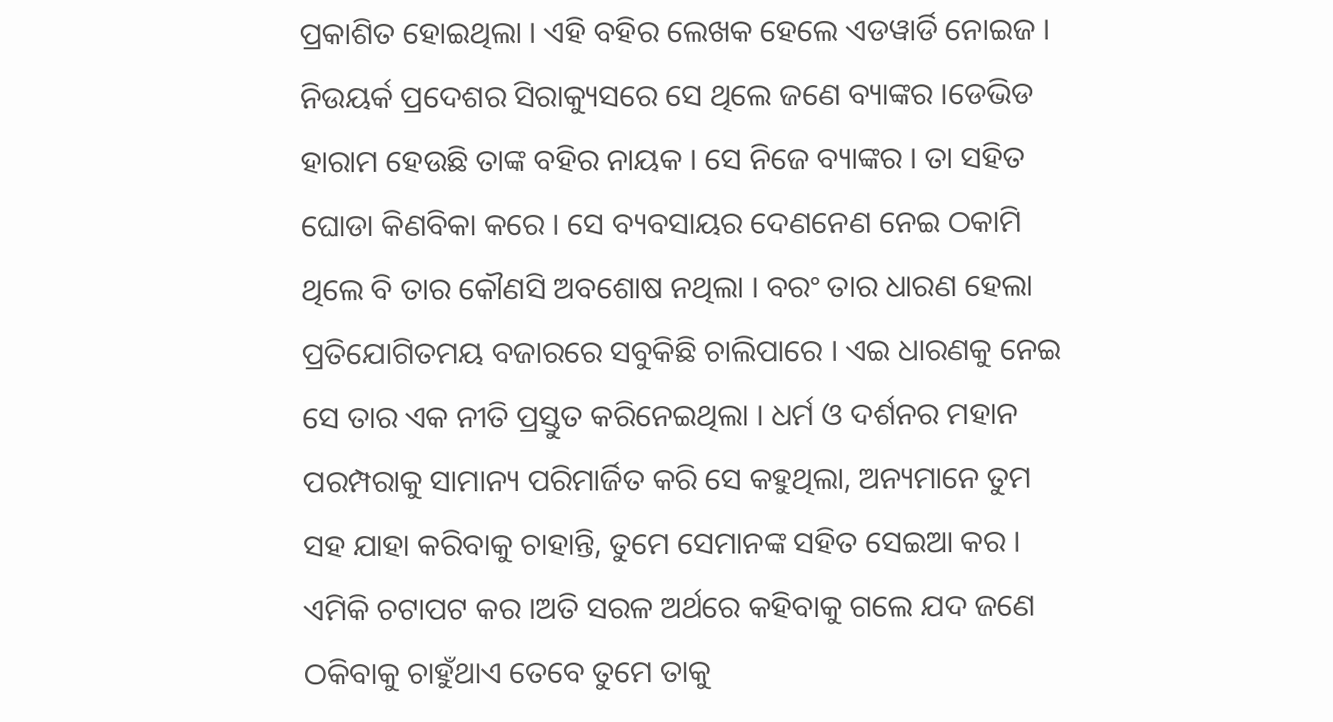ପ୍ରକାଶିତ ହୋଇଥିଲା । ଏହି ବହିର ଲେଖକ ହେଲେ ଏଡୱାର୍ଡି ନୋଇଜ । ନିଉୟର୍କ ପ୍ରଦେଶର ସିରାକ୍ୟୁସରେ ସେ ଥିଲେ ଜଣେ ବ୍ୟାଙ୍କର ।ଡେଭିଡ ହାରାମ ହେଉଛି ତାଙ୍କ ବହିର ନାୟକ । ସେ ନିଜେ ବ୍ୟାଙ୍କର । ତା ସହିତ ଘୋଡା କିଣବିକା କରେ । ସେ ବ୍ୟବସାୟର ଦେଣନେଣ ନେଇ ଠକାମି ଥିଲେ ବି ତାର କୌଣସି ଅବଶୋଷ ନଥିଲା । ବରଂ ତାର ଧାରଣ ହେଲା ପ୍ରତିଯୋଗିତମୟ ବଜାରରେ ସବୁକିଛି ଚାଲିପାରେ । ଏଇ ଧାରଣକୁ ନେଇ ସେ ତାର ଏକ ନୀତି ପ୍ରସ୍ତୁତ କରିନେଇଥିଲା । ଧର୍ମ ଓ ଦର୍ଶନର ମହାନ ପରମ୍ପରାକୁ ସାମାନ୍ୟ ପରିମାର୍ଜିତ କରି ସେ କହୁଥିଲା, ଅନ୍ୟମାନେ ତୁମ ସହ ଯାହା କରିବାକୁ ଚାହାନ୍ତି, ତୁମେ ସେମାନଙ୍କ ସହିତ ସେଇଆ କର । ଏମିକି ଚଟାପଟ କର ।ଅତି ସରଳ ଅର୍ଥରେ କହିବାକୁ ଗଲେ ଯଦ ଜଣେ ଠକିବାକୁ ଚାହୁଁଥାଏ ତେବେ ତୁମେ ତାକୁ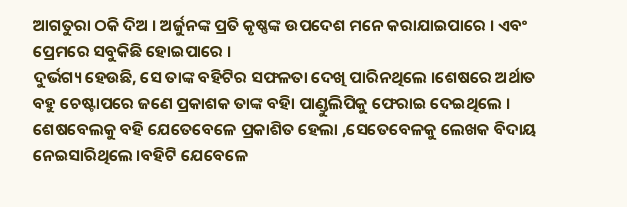ଆଗତୁରା ଠକି ଦିଅ । ଅର୍ଜୁନଙ୍କ ପ୍ରତି କୃଷ୍ଣଙ୍କ ଉପଦେଶ ମନେ କରାଯାଇପାରେ । ଏବଂ ପ୍ରେମରେ ସବୁକିଛି ହୋଇପାରେ ।
ଦୁର୍ଭଗ୍ୟ ହେଉଛି, ସେ ତାଙ୍କ ବହିଟିର ସଫଳତା ଦେଖି ପାରିନଥିଲେ ।ଶେଷରେ ଅର୍ଥାତ ବହୁ ଚେଷ୍ଟାପରେ ଜଣେ ପ୍ରକାଶକ ତାଙ୍କ ବହିା ପାଣ୍ଡୁଲିପିକୁ ଫେରାଇ ଦେଇଥିଲେ । ଶେଷବେଲକୁ ବହି ଯେତେବେଳେ ପ୍ରକାଶିତ ହେଲା ,ସେତେବେଳକୁ ଲେଖକ ବିଦାୟ ନେଇସାରିଥିଲେ ।ବହିଟି ଯେବେଳେ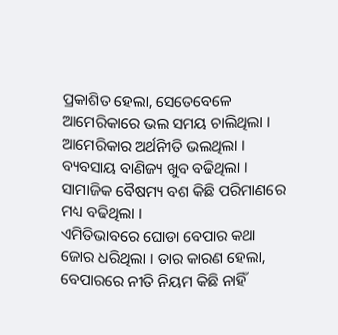ପ୍ରକାଶିତ ହେଲା, ସେତେବେଳେ ଆମେରିକାରେ ଭଲ ସମୟ ଚାଲିଥିଲା । ଆମେରିକାର ଅର୍ଥନୀିତି ଭଲଥିଲା । ବ୍ୟବସାୟ ବାଣିଜ୍ୟ ଖୁବ ବଢିଥିଲା । ସାମାଜିକ ବୈଷମ୍ୟ ବଶ କିଛି ପରିମାଣରେ ମଧ୍ୟ ବଢିଥିଲା ।
ଏମିତିଭାବରେ ଘୋଡା ବେପାର କଥା ଜୋର ଧରିଥିଲା । ତାର କାରଣ ହେଲା, ବେପାରରେ ନୀତି ନିୟମ କିଛି ନାହିଁ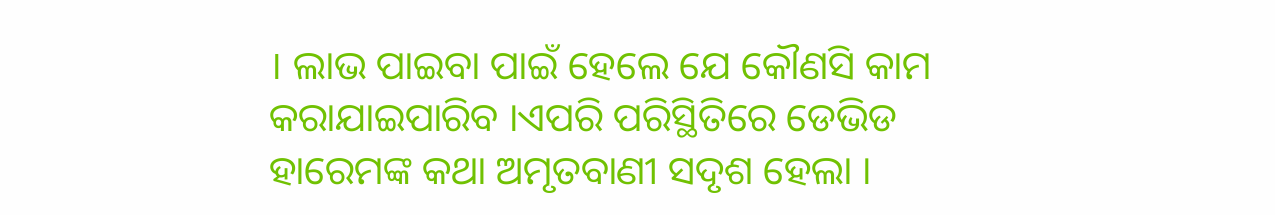। ଲାଭ ପାଇବା ପାଇଁ ହେଲେ ଯେ କୌଣସି କାମ କରାଯାଇପାରିବ ।ଏପରି ପରିସ୍ଥିତିରେ ଡେଭିଡ ହାରେମଙ୍କ କଥା ଅମୃତବାଣୀ ସଦୃଶ ହେଲା ।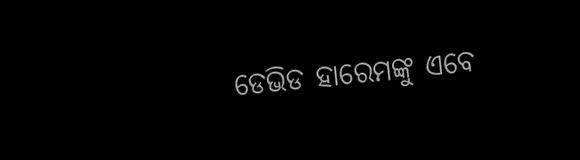ଡେଭିଡ ହାରେମଙ୍କୁ ଏବେ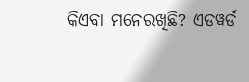କିଏବା ମନେରଖିଛି? ଏଡୱର୍ଡ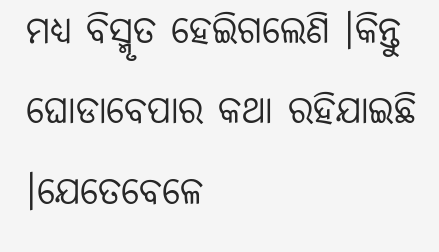ମଧ୍ୟ ବିସ୍ମୃତ ହେଇିଗଲେଣି ।କିନ୍ତୁ ଘୋଡାବେପାର କଥା ରହିଯାଇଛି ।ଯେତେବେଳେ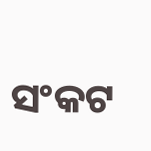ସଂକଟ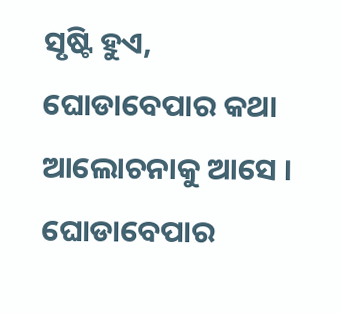ସୃଷ୍ଟି ହୁଏ, ଘୋଡାବେପାର କଥା ଆଲୋଚନାକୁ ଆସେ । ଘୋଡାବେପାର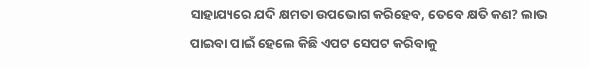ସାହାଯ୍ୟରେ ଯଦି କ୍ଷମତା ଉପଭୋଗ କରିହେବ, ତେବେ କ୍ଷତି କଣ? ଲାଭ ପାଇବା ପାଇଁ ହେଲେ କିଛି ଏପଟ ସେପଟ କରିବାକୁ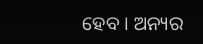ହେବ । ଅନ୍ୟର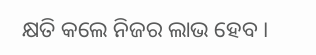କ୍ଷତି କଲେ ନିଜର ଲାଭ ହେବ ।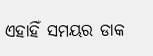ଏହାହିଁ ସମୟର ଡାକ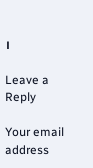।

Leave a Reply

Your email address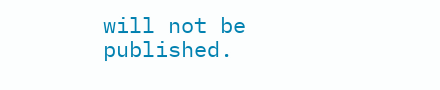will not be published.